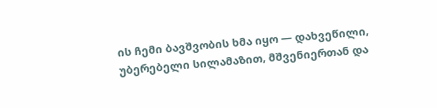ის ჩემი ბავშვობის ხმა იყო — დახვეწილი, უბერებელი სილამაზით, მშვენიერთან და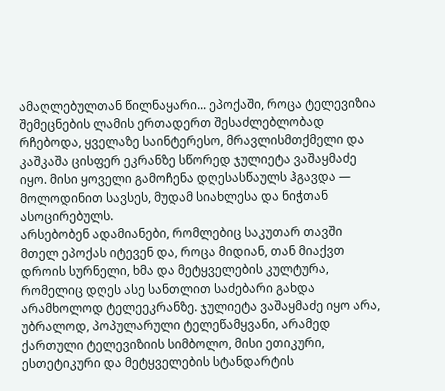ამაღლებულთან წილნაყარი... ეპოქაში, როცა ტელევიზია შემეცნების ლამის ერთადერთ შესაძლებლობად რჩებოდა, ყველაზე საინტერესო, მრავლისმთქმელი და კაშკაშა ცისფერ ეკრანზე სწორედ ჯულიეტა ვაშაყმაძე იყო. მისი ყოველი გამოჩენა დღესასწაულს ჰგავდა — მოლოდინით სავსეს, მუდამ სიახლესა და ნიჭთან ასოცირებულს.
არსებობენ ადამიანები, რომლებიც საკუთარ თავში მთელ ეპოქას იტევენ და, როცა მიდიან, თან მიაქვთ დროის სურნელი, ხმა და მეტყველების კულტურა, რომელიც დღეს ასე სანთლით საძებარი გახდა არამხოლოდ ტელეეკრანზე. ჯულიეტა ვაშაყმაძე იყო არა, უბრალოდ, პოპულარული ტელეწამყვანი, არამედ ქართული ტელევიზიის სიმბოლო, მისი ეთიკური, ესთეტიკური და მეტყველების სტანდარტის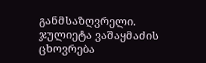განმსაზღვრელი.
ჯულიეტა ვაშაყმაძის ცხოვრება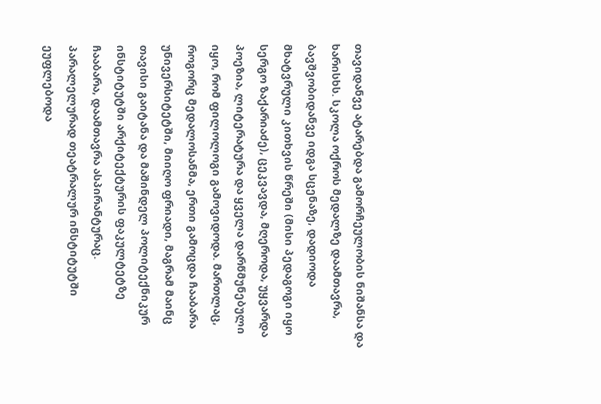თავიდანვე ატარებდა გამორჩეულობის ნიშანსა და ხარისხს. სკოლა ოქროს მედალზე დაამთავრა, ბავშვობიდანვე იდგა სცენაზე, დადიოდა მხატვრული კითხვის წრეში (მისი პედაგოგი იყო სერგო ზაქარიაძე), ცეკვავდა, მღეროდა, უყვარდა პოეზია, ლიტერატურა და ყველა დარწმუნებული იყო, რომ ფილოლოგი გამოვიდოდა. მართლაც, როგორც მედალოსანმა, ერთი გამოცდა ჩააბარა უნივერსიტეტში, მიიღო ფრიადი, მაგრამ მაინც თავისი გაიტანა და მაშინდელ პოლიტექნიკურ
ინსტიტუტში არქიტექტურის ფაკულტეტზე ჩააბარა, დაამთავრა ასპირანტურაც. პარალელურად თეატრალურ ინსტიტუტში ეუფლებოდა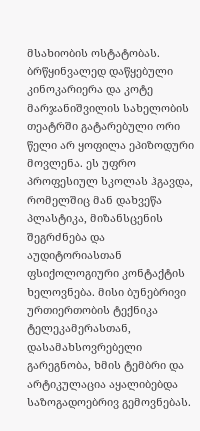მსახიობის ოსტატობას. ბრწყინვალედ დაწყებული კინოკარიერა და კოტე მარჯანიშვილის სახელობის თეატრში გატარებული ორი წელი არ ყოფილა ეპიზოდური მოვლენა. ეს უფრო პროფესიულ სკოლას ჰგავდა, რომელშიც მან დახვეწა პლასტიკა, მიზანსცენის შეგრძნება და აუდიტორიასთან ფსიქოლოგიური კონტაქტის ხელოვნება. მისი ბუნებრივი ურთიერთობის ტექნიკა ტელეკამერასთან, დასამახსოვრებელი გარეგნობა, ხმის ტემბრი და არტიკულაცია აყალიბებდა საზოგადოებრივ გემოვნებას.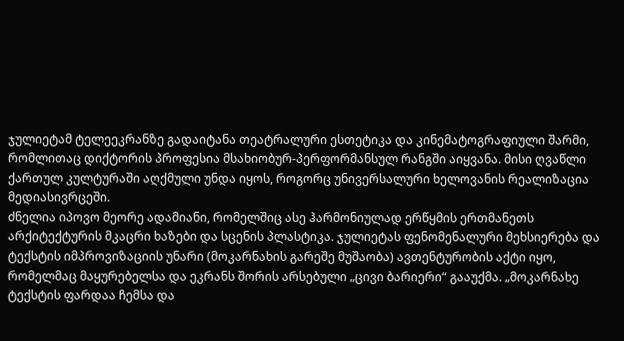ჯულიეტამ ტელეეკრანზე გადაიტანა თეატრალური ესთეტიკა და კინემატოგრაფიული შარმი, რომლითაც დიქტორის პროფესია მსახიობურ-პერფორმანსულ რანგში აიყვანა. მისი ღვაწლი ქართულ კულტურაში აღქმული უნდა იყოს, როგორც უნივერსალური ხელოვანის რეალიზაცია მედიასივრცეში.
ძნელია იპოვო მეორე ადამიანი, რომელშიც ასე ჰარმონიულად ერწყმის ერთმანეთს არქიტექტურის მკაცრი ხაზები და სცენის პლასტიკა. ჯულიეტას ფენომენალური მეხსიერება და ტექსტის იმპროვიზაციის უნარი (მოკარნახის გარეშე მუშაობა) ავთენტურობის აქტი იყო, რომელმაც მაყურებელსა და ეკრანს შორის არსებული „ცივი ბარიერი“ გააუქმა. „მოკარნახე ტექსტის ფარდაა ჩემსა და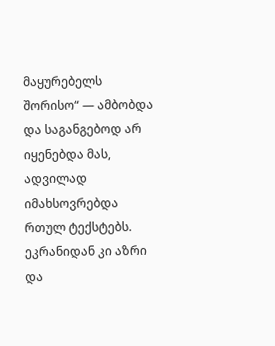მაყურებელს შორისო“ — ამბობდა და საგანგებოდ არ იყენებდა მას, ადვილად იმახსოვრებდა რთულ ტექსტებს. ეკრანიდან კი აზრი და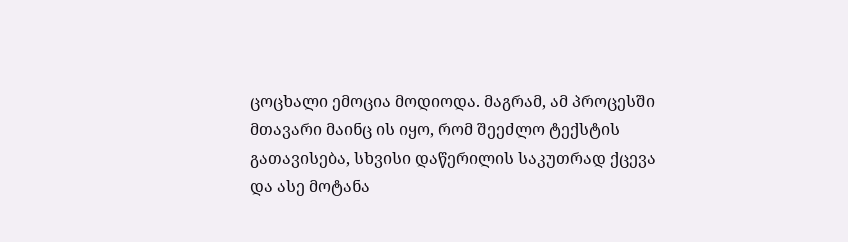ცოცხალი ემოცია მოდიოდა. მაგრამ, ამ პროცესში მთავარი მაინც ის იყო, რომ შეეძლო ტექსტის გათავისება, სხვისი დაწერილის საკუთრად ქცევა და ასე მოტანა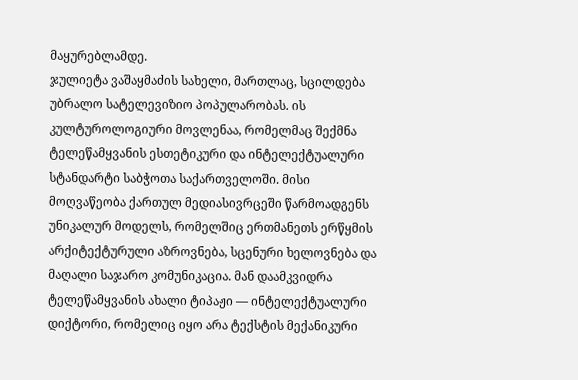მაყურებლამდე.
ჯულიეტა ვაშაყმაძის სახელი, მართლაც, სცილდება უბრალო სატელევიზიო პოპულარობას. ის კულტუროლოგიური მოვლენაა, რომელმაც შექმნა ტელეწამყვანის ესთეტიკური და ინტელექტუალური სტანდარტი საბჭოთა საქართველოში. მისი მოღვაწეობა ქართულ მედიასივრცეში წარმოადგენს უნიკალურ მოდელს, რომელშიც ერთმანეთს ერწყმის არქიტექტურული აზროვნება, სცენური ხელოვნება და მაღალი საჯარო კომუნიკაცია. მან დაამკვიდრა ტელეწამყვანის ახალი ტიპაჟი — ინტელექტუალური დიქტორი, რომელიც იყო არა ტექსტის მექანიკური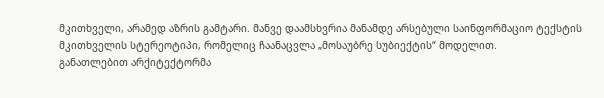მკითხველი, არამედ აზრის გამტარი. მანვე დაამსხვრია მანამდე არსებული საინფორმაციო ტექსტის მკითხველის სტერეოტიპი, რომელიც ჩაანაცვლა „მოსაუბრე სუბიექტის“ მოდელით.
განათლებით არქიტექტორმა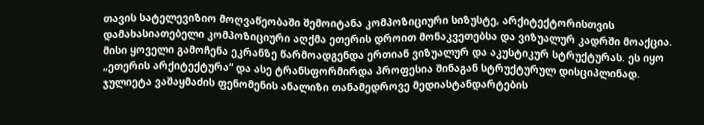თავის სატელევიზიო მოღვაწეობაში შემოიტანა კომპოზიციური სიზუსტე, არქიტექტორისთვის დამახასიათებელი კომპოზიციური აღქმა ეთერის დროით მონაკვეთებსა და ვიზუალურ კადრში მოაქცია. მისი ყოველი გამოჩენა ეკრანზე წარმოადგენდა ერთიან ვიზუალურ და აკუსტიკურ სტრუქტურას. ეს იყო „ეთერის არქიტექტურა“ და ასე ტრანსფორმირდა პროფესია შინაგან სტრუქტურულ დისციპლინად.
ჯულიეტა ვაშაყმაძის ფენომენის ანალიზი თანამედროვე მედიასტანდარტების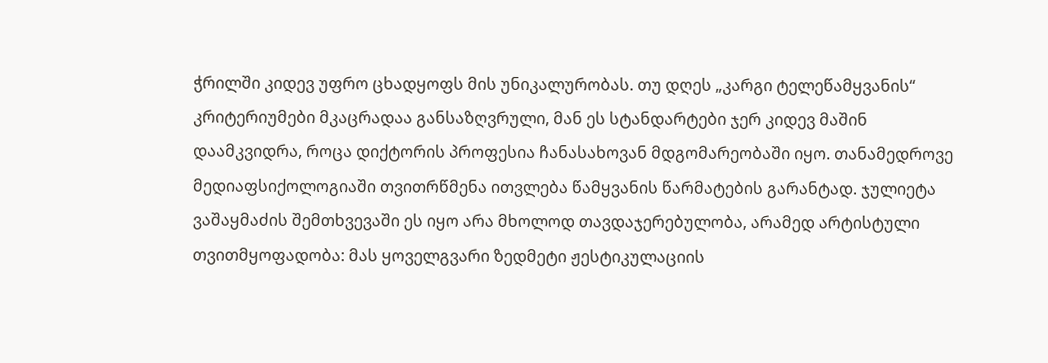ჭრილში კიდევ უფრო ცხადყოფს მის უნიკალურობას. თუ დღეს „კარგი ტელეწამყვანის“ კრიტერიუმები მკაცრადაა განსაზღვრული, მან ეს სტანდარტები ჯერ კიდევ მაშინ დაამკვიდრა, როცა დიქტორის პროფესია ჩანასახოვან მდგომარეობაში იყო. თანამედროვე მედიაფსიქოლოგიაში თვითრწმენა ითვლება წამყვანის წარმატების გარანტად. ჯულიეტა ვაშაყმაძის შემთხვევაში ეს იყო არა მხოლოდ თავდაჯერებულობა, არამედ არტისტული თვითმყოფადობა: მას ყოველგვარი ზედმეტი ჟესტიკულაციის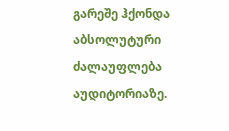გარეშე ჰქონდა აბსოლუტური ძალაუფლება აუდიტორიაზე.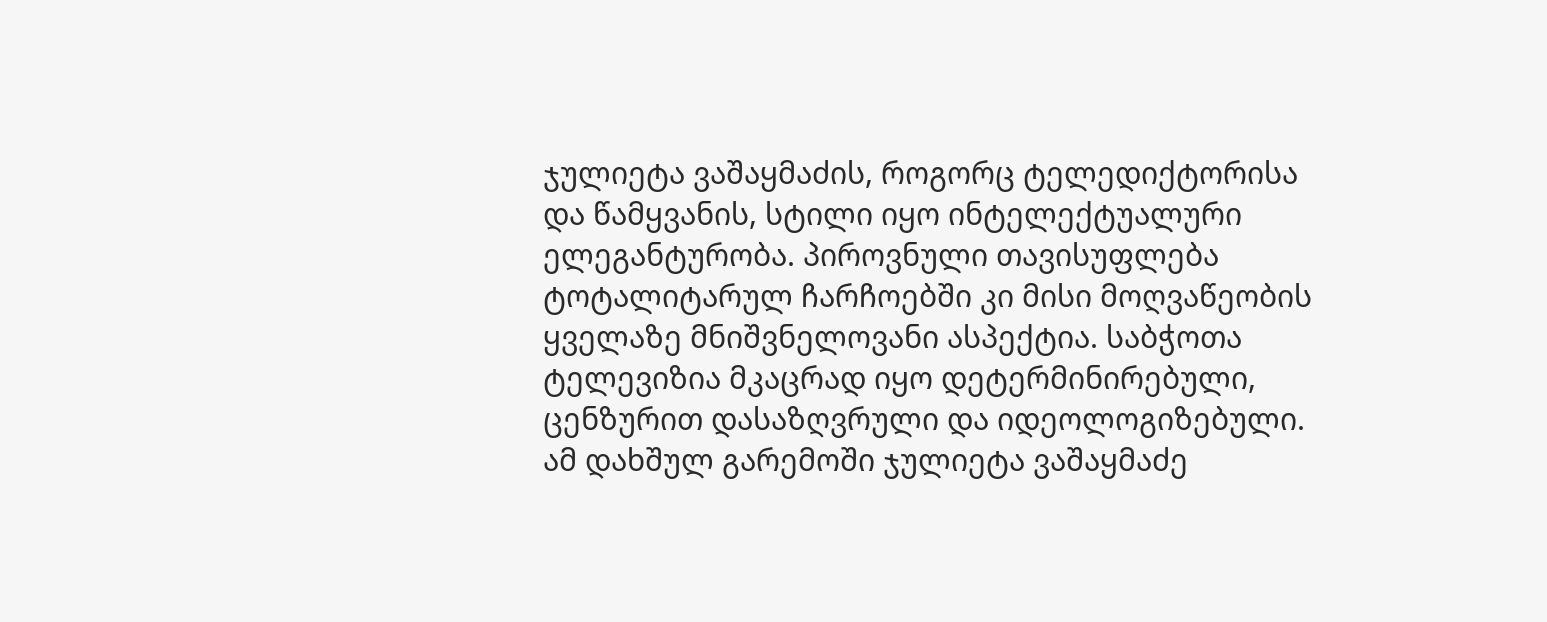ჯულიეტა ვაშაყმაძის, როგორც ტელედიქტორისა და წამყვანის, სტილი იყო ინტელექტუალური ელეგანტურობა. პიროვნული თავისუფლება ტოტალიტარულ ჩარჩოებში კი მისი მოღვაწეობის ყველაზე მნიშვნელოვანი ასპექტია. საბჭოთა ტელევიზია მკაცრად იყო დეტერმინირებული, ცენზურით დასაზღვრული და იდეოლოგიზებული. ამ დახშულ გარემოში ჯულიეტა ვაშაყმაძე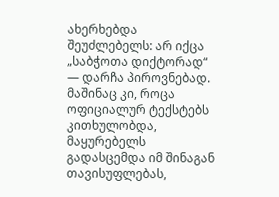ახერხებდა შეუძლებელს: არ იქცა „საბჭოთა დიქტორად“ — დარჩა პიროვნებად. მაშინაც კი, როცა ოფიციალურ ტექსტებს კითხულობდა, მაყურებელს გადასცემდა იმ შინაგან თავისუფლებას,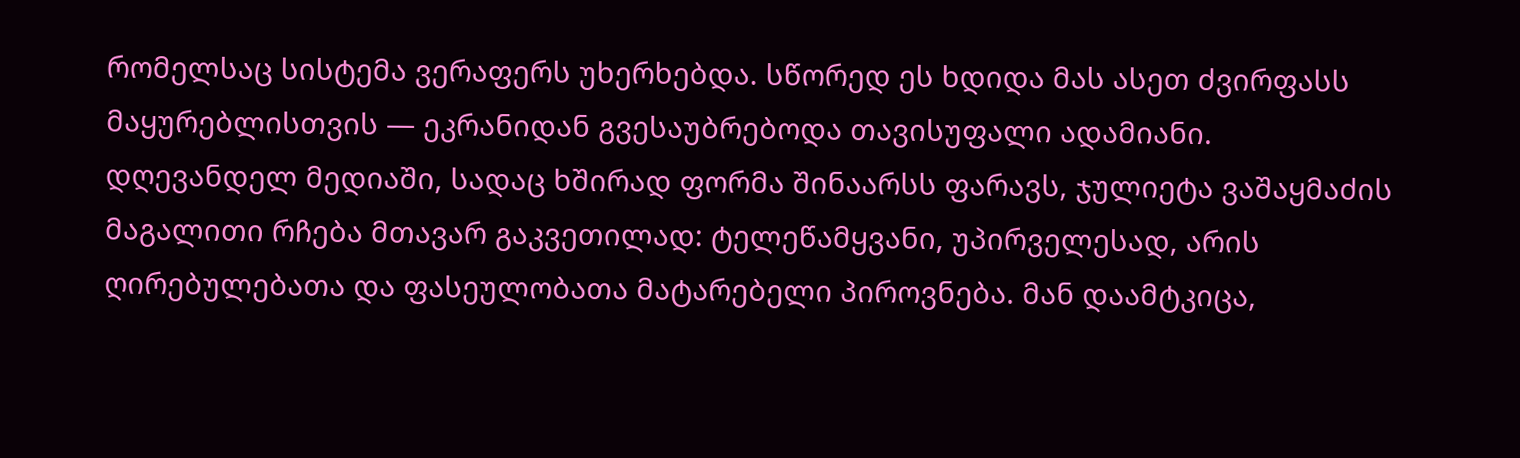რომელსაც სისტემა ვერაფერს უხერხებდა. სწორედ ეს ხდიდა მას ასეთ ძვირფასს მაყურებლისთვის — ეკრანიდან გვესაუბრებოდა თავისუფალი ადამიანი.
დღევანდელ მედიაში, სადაც ხშირად ფორმა შინაარსს ფარავს, ჯულიეტა ვაშაყმაძის მაგალითი რჩება მთავარ გაკვეთილად: ტელეწამყვანი, უპირველესად, არის ღირებულებათა და ფასეულობათა მატარებელი პიროვნება. მან დაამტკიცა,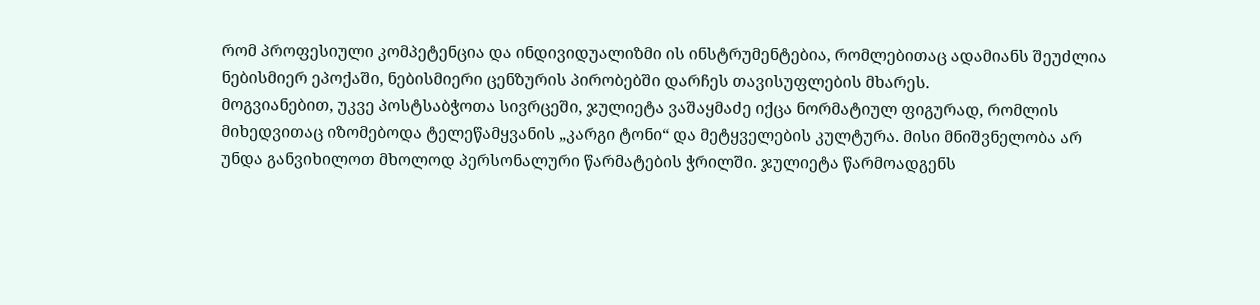რომ პროფესიული კომპეტენცია და ინდივიდუალიზმი ის ინსტრუმენტებია, რომლებითაც ადამიანს შეუძლია ნებისმიერ ეპოქაში, ნებისმიერი ცენზურის პირობებში დარჩეს თავისუფლების მხარეს.
მოგვიანებით, უკვე პოსტსაბჭოთა სივრცეში, ჯულიეტა ვაშაყმაძე იქცა ნორმატიულ ფიგურად, რომლის მიხედვითაც იზომებოდა ტელეწამყვანის „კარგი ტონი“ და მეტყველების კულტურა. მისი მნიშვნელობა არ უნდა განვიხილოთ მხოლოდ პერსონალური წარმატების ჭრილში. ჯულიეტა წარმოადგენს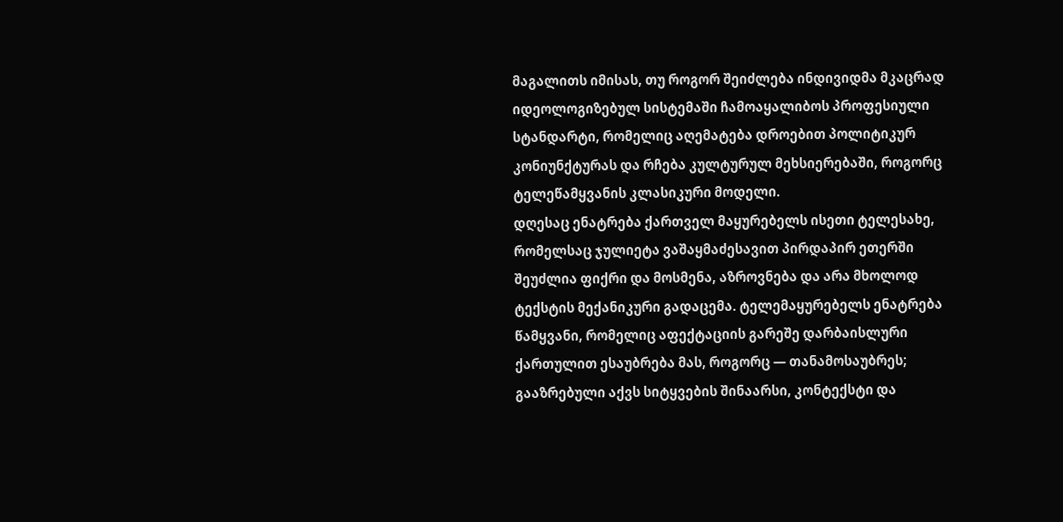მაგალითს იმისას, თუ როგორ შეიძლება ინდივიდმა მკაცრად იდეოლოგიზებულ სისტემაში ჩამოაყალიბოს პროფესიული სტანდარტი, რომელიც აღემატება დროებით პოლიტიკურ კონიუნქტურას და რჩება კულტურულ მეხსიერებაში, როგორც ტელეწამყვანის კლასიკური მოდელი.
დღესაც ენატრება ქართველ მაყურებელს ისეთი ტელესახე, რომელსაც ჯულიეტა ვაშაყმაძესავით პირდაპირ ეთერში შეუძლია ფიქრი და მოსმენა, აზროვნება და არა მხოლოდ ტექსტის მექანიკური გადაცემა. ტელემაყურებელს ენატრება წამყვანი, რომელიც აფექტაციის გარეშე დარბაისლური ქართულით ესაუბრება მას, როგორც — თანამოსაუბრეს; გააზრებული აქვს სიტყვების შინაარსი, კონტექსტი და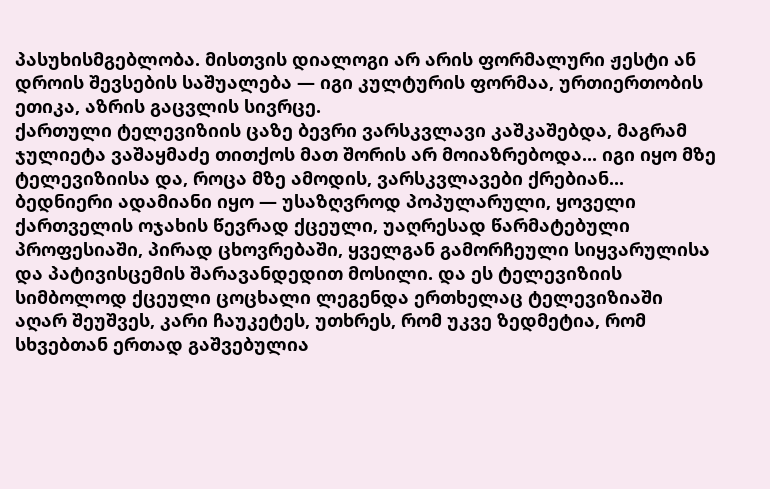პასუხისმგებლობა. მისთვის დიალოგი არ არის ფორმალური ჟესტი ან დროის შევსების საშუალება — იგი კულტურის ფორმაა, ურთიერთობის ეთიკა, აზრის გაცვლის სივრცე.
ქართული ტელევიზიის ცაზე ბევრი ვარსკვლავი კაშკაშებდა, მაგრამ ჯულიეტა ვაშაყმაძე თითქოს მათ შორის არ მოიაზრებოდა... იგი იყო მზე ტელევიზიისა და, როცა მზე ამოდის, ვარსკვლავები ქრებიან...
ბედნიერი ადამიანი იყო — უსაზღვროდ პოპულარული, ყოველი ქართველის ოჯახის წევრად ქცეული, უაღრესად წარმატებული პროფესიაში, პირად ცხოვრებაში, ყველგან გამორჩეული სიყვარულისა და პატივისცემის შარავანდედით მოსილი. და ეს ტელევიზიის სიმბოლოდ ქცეული ცოცხალი ლეგენდა ერთხელაც ტელევიზიაში აღარ შეუშვეს, კარი ჩაუკეტეს, უთხრეს, რომ უკვე ზედმეტია, რომ სხვებთან ერთად გაშვებულია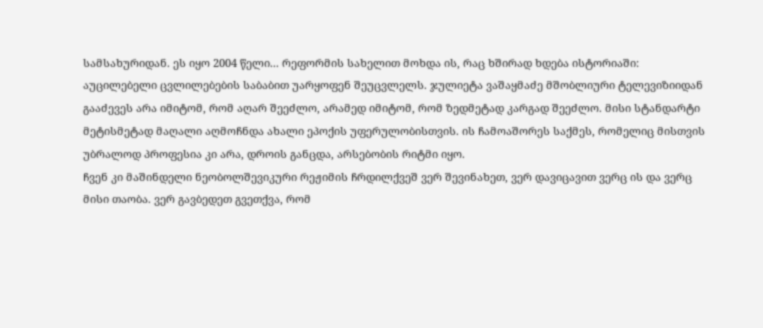სამსახურიდან. ეს იყო 2004 წელი... რეფორმის სახელით მოხდა ის, რაც ხშირად ხდება ისტორიაში: აუცილებელი ცვლილებების საბაბით უარყოფენ შეუცვლელს. ჯულიეტა ვაშაყმაძე მშობლიური ტელევიზიიდან გააძევეს არა იმიტომ, რომ აღარ შეეძლო, არამედ იმიტომ, რომ ზედმეტად კარგად შეეძლო. მისი სტანდარტი მეტისმეტად მაღალი აღმოჩნდა ახალი ეპოქის უფერულობისთვის. ის ჩამოაშორეს საქმეს, რომელიც მისთვის უბრალოდ პროფესია კი არა, დროის განცდა, არსებობის რიტმი იყო.
ჩვენ კი მაშინდელი ნეობოლშევიკური რეჟიმის ჩრდილქვეშ ვერ შევინახეთ, ვერ დავიცავით ვერც ის და ვერც მისი თაობა. ვერ გავბედეთ გვეთქვა, რომ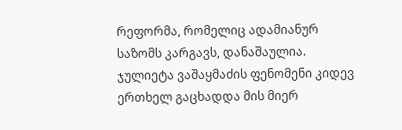რეფორმა, რომელიც ადამიანურ საზომს კარგავს, დანაშაულია.
ჯულიეტა ვაშაყმაძის ფენომენი კიდევ ერთხელ გაცხადდა მის მიერ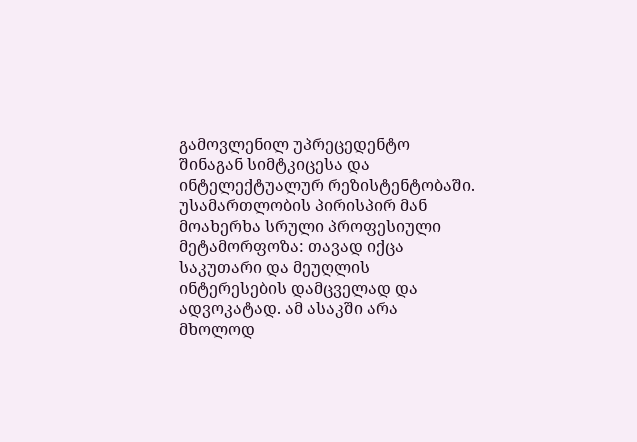გამოვლენილ უპრეცედენტო შინაგან სიმტკიცესა და ინტელექტუალურ რეზისტენტობაში. უსამართლობის პირისპირ მან მოახერხა სრული პროფესიული მეტამორფოზა: თავად იქცა საკუთარი და მეუღლის ინტერესების დამცველად და ადვოკატად. ამ ასაკში არა მხოლოდ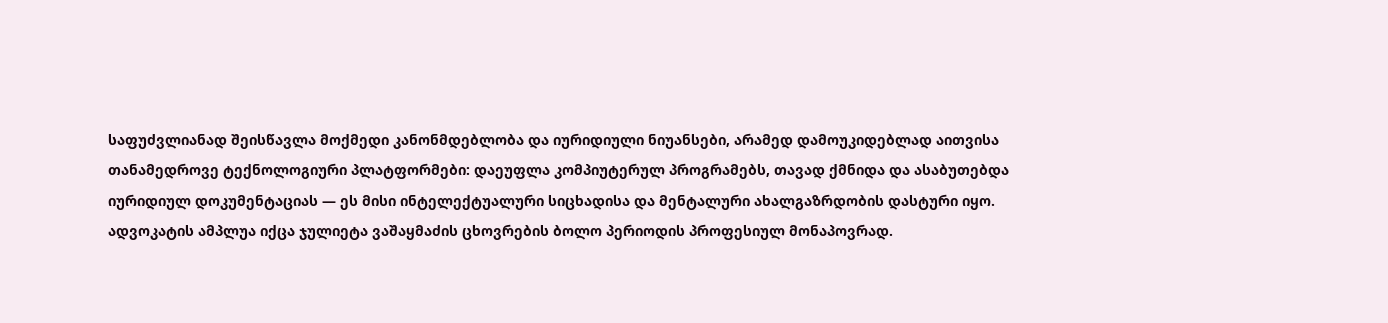საფუძვლიანად შეისწავლა მოქმედი კანონმდებლობა და იურიდიული ნიუანსები, არამედ დამოუკიდებლად აითვისა თანამედროვე ტექნოლოგიური პლატფორმები: დაეუფლა კომპიუტერულ პროგრამებს, თავად ქმნიდა და ასაბუთებდა იურიდიულ დოკუმენტაციას — ეს მისი ინტელექტუალური სიცხადისა და მენტალური ახალგაზრდობის დასტური იყო. ადვოკატის ამპლუა იქცა ჯულიეტა ვაშაყმაძის ცხოვრების ბოლო პერიოდის პროფესიულ მონაპოვრად.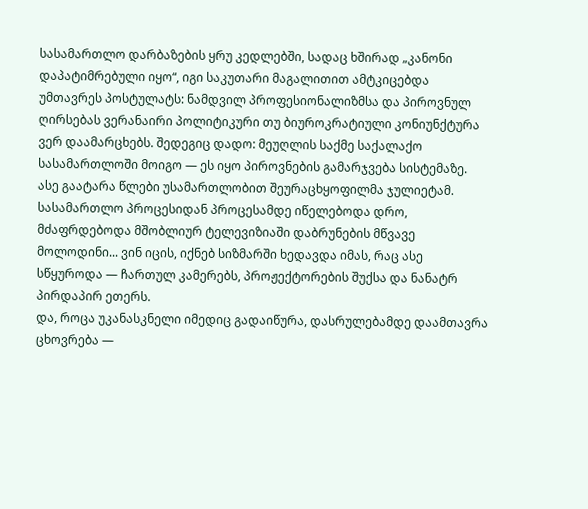სასამართლო დარბაზების ყრუ კედლებში, სადაც ხშირად „კანონი დაპატიმრებული იყო“, იგი საკუთარი მაგალითით ამტკიცებდა უმთავრეს პოსტულატს: ნამდვილ პროფესიონალიზმსა და პიროვნულ ღირსებას ვერანაირი პოლიტიკური თუ ბიუროკრატიული კონიუნქტურა ვერ დაამარცხებს. შედეგიც დადო: მეუღლის საქმე საქალაქო სასამართლოში მოიგო — ეს იყო პიროვნების გამარჯვება სისტემაზე.
ასე გაატარა წლები უსამართლობით შეურაცხყოფილმა ჯულიეტამ. სასამართლო პროცესიდან პროცესამდე იწელებოდა დრო, მძაფრდებოდა მშობლიურ ტელევიზიაში დაბრუნების მწვავე მოლოდინი... ვინ იცის, იქნებ სიზმარში ხედავდა იმას, რაც ასე სწყუროდა — ჩართულ კამერებს, პროჟექტორების შუქსა და ნანატრ პირდაპირ ეთერს.
და, როცა უკანასკნელი იმედიც გადაიწურა, დასრულებამდე დაამთავრა ცხოვრება —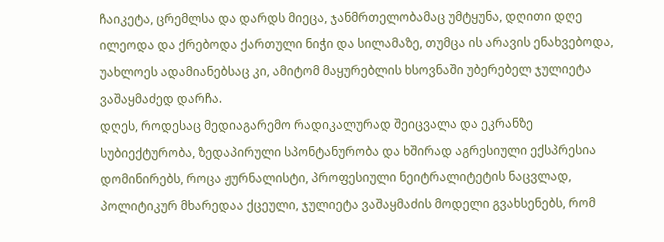ჩაიკეტა, ცრემლსა და დარდს მიეცა, ჯანმრთელობამაც უმტყუნა, დღითი დღე ილეოდა და ქრებოდა ქართული ნიჭი და სილამაზე, თუმცა ის არავის ენახვებოდა, უახლოეს ადამიანებსაც კი, ამიტომ მაყურებლის ხსოვნაში უბერებელ ჯულიეტა ვაშაყმაძედ დარჩა.
დღეს, როდესაც მედიაგარემო რადიკალურად შეიცვალა და ეკრანზე სუბიექტურობა, ზედაპირული სპონტანურობა და ხშირად აგრესიული ექსპრესია დომინირებს, როცა ჟურნალისტი, პროფესიული ნეიტრალიტეტის ნაცვლად, პოლიტიკურ მხარედაა ქცეული, ჯულიეტა ვაშაყმაძის მოდელი გვახსენებს, რომ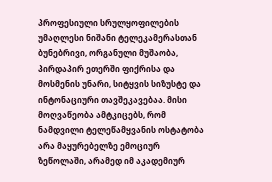პროფესიული სრულყოფილების უმაღლესი ნიშანი ტელეკამერასთან ბუნებრივი, ორგანული მუშაობა, პირდაპირ ეთერში ფიქრისა და მოსმენის უნარი, სიტყვის სიზუსტე და ინტონაციური თავშეკავებაა. მისი მოღვაწეობა ამტკიცებს, რომ ნამდვილი ტელეწამყვანის ოსტატობა არა მაყურებელზე ემოციურ ზეწოლაში, არამედ იმ აკადემიურ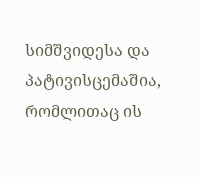სიმშვიდესა და პატივისცემაშია, რომლითაც ის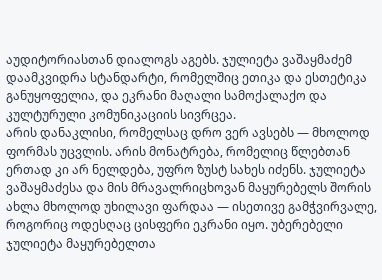აუდიტორიასთან დიალოგს აგებს. ჯულიეტა ვაშაყმაძემ დაამკვიდრა სტანდარტი, რომელშიც ეთიკა და ესთეტიკა განუყოფელია, და ეკრანი მაღალი სამოქალაქო და კულტურული კომუნიკაციის სივრცეა.
არის დანაკლისი, რომელსაც დრო ვერ ავსებს — მხოლოდ ფორმას უცვლის. არის მონატრება, რომელიც წლებთან ერთად კი არ ნელდება, უფრო ზუსტ სახეს იძენს. ჯულიეტა ვაშაყმაძესა და მის მრავალრიცხოვან მაყურებელს შორის ახლა მხოლოდ უხილავი ფარდაა — ისეთივე გამჭვირვალე, როგორიც ოდესღაც ცისფერი ეკრანი იყო. უბერებელი ჯულიეტა მაყურებელთა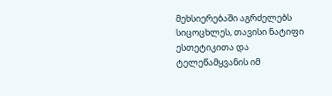მეხსიერებაში აგრძელებს სიცოცხლეს, თავისი ნატიფი ესთეტიკითა და ტელეწამყვანის იმ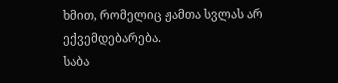ხმით, რომელიც ჟამთა სვლას არ ექვემდებარება.
საბა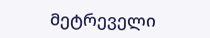მეტრეველი